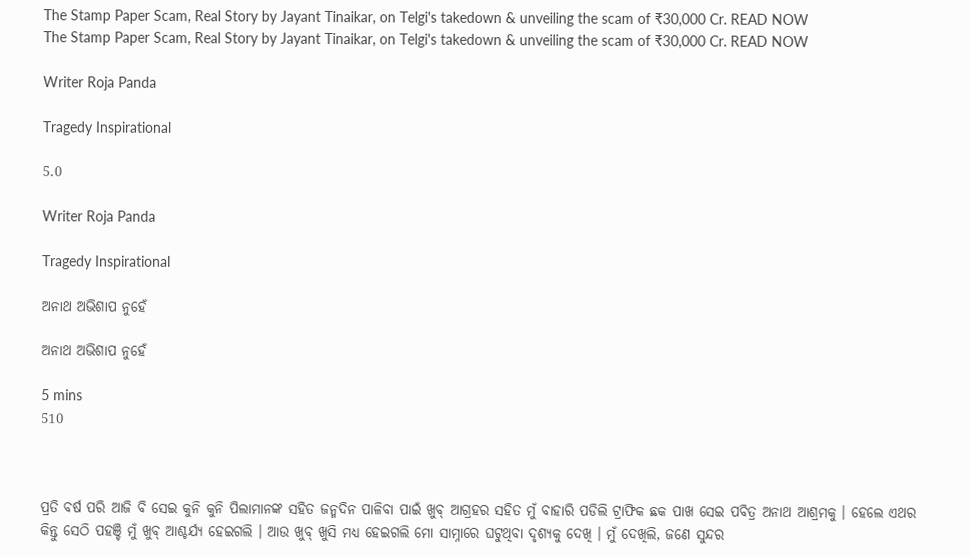The Stamp Paper Scam, Real Story by Jayant Tinaikar, on Telgi's takedown & unveiling the scam of ₹30,000 Cr. READ NOW
The Stamp Paper Scam, Real Story by Jayant Tinaikar, on Telgi's takedown & unveiling the scam of ₹30,000 Cr. READ NOW

Writer Roja Panda

Tragedy Inspirational

5.0

Writer Roja Panda

Tragedy Inspirational

ଅନାଥ ଅଭିଶାପ ନୁହେଁ

ଅନାଥ ଅଭିଶାପ ନୁହେଁ

5 mins
510



ପ୍ରତି ବର୍ଷ ପରି ଆଜି ବି ସେଇ କୁନି କୁନି ପିଲାମାନଙ୍କ ସହିତ ଜନ୍ମଦିନ ପାଳିବା ପାଇଁ ଖୁବ୍ ଆଗ୍ରହର ସହିତ ମୁଁ ବାହାରି ପଡିଲି ଟ୍ରାଫିକ ଛକ ପାଖ ସେଇ ପବିତ୍ର ଅନାଥ ଆଶ୍ରମକୁ । ହେଲେ ଏଥର କିନ୍ତୁ ସେଠି ପହଞ୍ଚି ମୁଁ ଖୁବ୍ ଆଶ୍ଚର୍ଯ୍ୟ ହେଇଗଲି । ଆଉ ଖୁବ୍ ଖୁସି ମଧ୍ୟ ହେଇଗଲି ମୋ ସାମ୍ନାରେ ଘଟୁଥିବା ଦୃଶ୍ୟକୁ ଦେଖି । ମୁଁ ଦେଖିଲି, ଜଣେ ସୁନ୍ଦର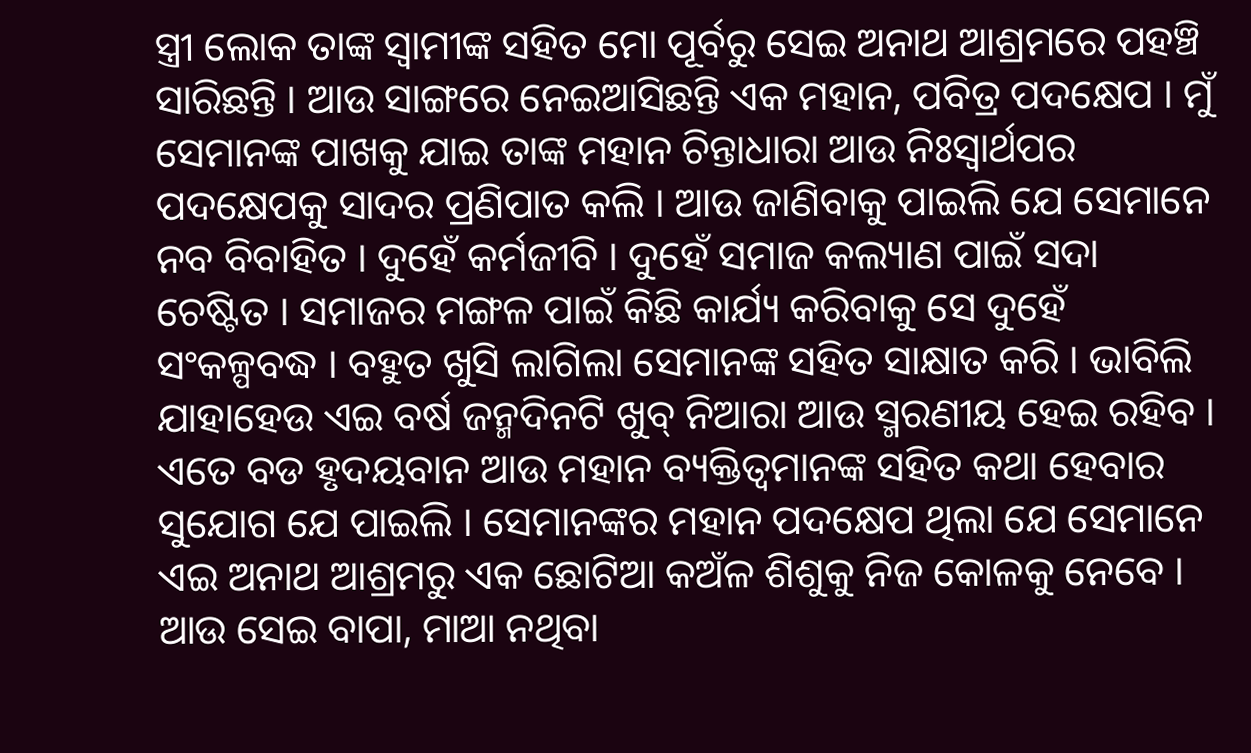ସ୍ତ୍ରୀ ଲୋକ ତାଙ୍କ ସ୍ଵାମୀଙ୍କ ସହିତ ମୋ ପୂର୍ବରୁ ସେଇ ଅନାଥ ଆଶ୍ରମରେ ପହଞ୍ଚି ସାରିଛନ୍ତି । ଆଉ ସାଙ୍ଗରେ ନେଇଆସିଛନ୍ତି ଏକ ମହାନ, ପବିତ୍ର ପଦକ୍ଷେପ । ମୁଁ ସେମାନଙ୍କ ପାଖକୁ ଯାଇ ତାଙ୍କ ମହାନ ଚିନ୍ତାଧାରା ଆଉ ନିଃସ୍ୱାର୍ଥପର ପଦକ୍ଷେପକୁ ସାଦର ପ୍ରଣିପାତ କଲି । ଆଉ ଜାଣିବାକୁ ପାଇଲି ଯେ ସେମାନେ ନବ ବିବାହିତ । ଦୁହେଁ କର୍ମଜୀବି । ଦୁହେଁ ସମାଜ କଲ୍ୟାଣ ପାଇଁ ସଦା ଚେଷ୍ଟିତ । ସମାଜର ମଙ୍ଗଳ ପାଇଁ କିଛି କାର୍ଯ୍ୟ କରିବାକୁ ସେ ଦୁହେଁ ସଂକଳ୍ପବଦ୍ଧ । ବହୁତ ଖୁସି ଲାଗିଲା ସେମାନଙ୍କ ସହିତ ସାକ୍ଷାତ କରି । ଭାବିଲି ଯାହାହେଉ ଏଇ ବର୍ଷ ଜନ୍ମଦିନଟି ଖୁବ୍ ନିଆରା ଆଉ ସ୍ମରଣୀୟ ହେଇ ରହିବ । ଏତେ ବଡ ହୃଦୟବାନ ଆଉ ମହାନ ବ୍ୟକ୍ତିତ୍ଵମାନଙ୍କ ସହିତ କଥା ହେବାର ସୁଯୋଗ ଯେ ପାଇଲି । ସେମାନଙ୍କର ମହାନ ପଦକ୍ଷେପ ଥିଲା ଯେ ସେମାନେ ଏଇ ଅନାଥ ଆଶ୍ରମରୁ ଏକ ଛୋଟିଆ କଅଁଳ ଶିଶୁକୁ ନିଜ କୋଳକୁ ନେବେ । ଆଉ ସେଇ ବାପା, ମାଆ ନଥିବା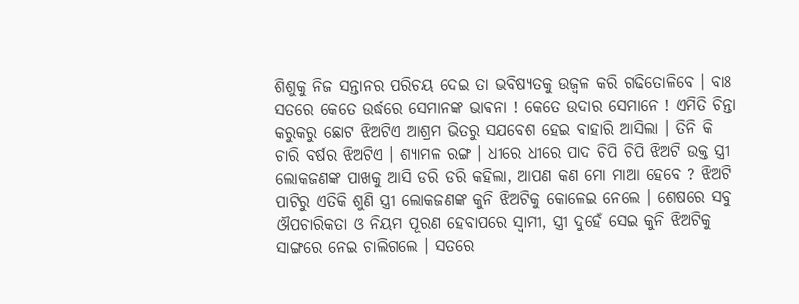ଶିଶୁକୁ ନିଜ ସନ୍ତାନର ପରିଚୟ ଦେଇ ତା ଭବିଷ୍ୟତକୁ ଉଜ୍ୱଳ କରି ଗଢିତୋଳିବେ । ବାଃ ସତରେ କେତେ ଉର୍ଦ୍ଧରେ ସେମାନଙ୍କ ଭାଵନା ! କେତେ ଉଦାର ସେମାନେ ! ଏମିତି ଚିନ୍ତା କରୁକରୁ ଛୋଟ ଝିଅଟିଏ ଆଶ୍ରମ ଭିତରୁ ସଯବେଶ ହେଇ ବାହାରି ଆସିଲା । ତିନି କି ଚାରି ବର୍ଷର ଝିଅଟିଏ । ଶ୍ୟାମଳ ରଙ୍ଗ । ଧୀରେ ଧୀରେ ପାଦ ଚିପି ଚିପି ଝିଅଟି ଉକ୍ତ ସ୍ତ୍ରୀ ଲୋକଜଣଙ୍କ ପାଖକୁ ଆସି ଡରି ଡରି କହିଲା, ଆପଣ କଣ ମୋ ମାଆ ହେବେ ? ଝିଅଟି ପାଟିରୁ ଏତିକି ଶୁଣି ସ୍ତ୍ରୀ ଲୋକଜଣଙ୍କ କୁନି ଝିଅଟିକୁ କୋଳେଇ ନେଲେ । ଶେଷରେ ସବୁ ଔପଚାରିକତା ଓ ନିୟମ ପୂରଣ ହେବାପରେ ସ୍ୱାମୀ, ସ୍ତ୍ରୀ ଦୁହେଁ ସେଇ କୁନି ଝିଅଟିକୁ ସାଙ୍ଗରେ ନେଇ ଚାଲିଗଲେ । ସତରେ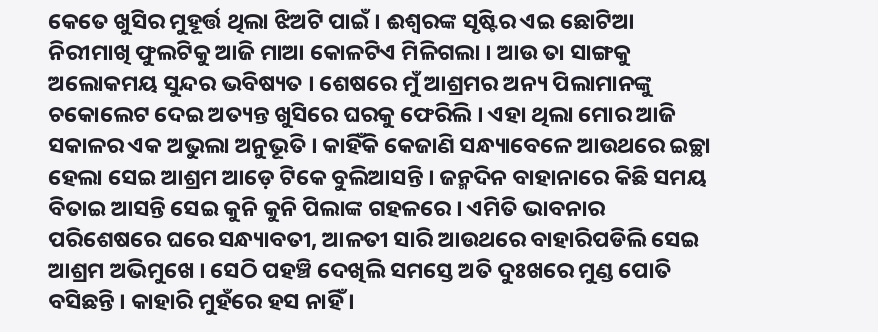କେତେ ଖୁସିର ମୁହୂର୍ତ୍ତ ଥିଲା ଝିଅଟି ପାଇଁ । ଈଶ୍ୱରଙ୍କ ସୃଷ୍ଟିର ଏଇ ଛୋଟିଆ ନିରୀମାଖି ଫୁଲଟିକୁ ଆଜି ମାଆ କୋଳଟିଏ ମିଳିଗଲା । ଆଉ ତା ସାଙ୍ଗକୁ ଅଲୋକମୟ ସୁନ୍ଦର ଭବିଷ୍ୟତ । ଶେଷରେ ମୁଁ ଆଶ୍ରମର ଅନ୍ୟ ପିଲାମାନଙ୍କୁ ଚକୋଲେଟ ଦେଇ ଅତ୍ୟନ୍ତ ଖୁସିରେ ଘରକୁ ଫେରିଲି । ଏହା ଥିଲା ମୋର ଆଜି ସକାଳର ଏକ ଅଭୁଲା ଅନୁଭୂତି । କାହିଁକି କେଜାଣି ସନ୍ଧ୍ୟାବେଳେ ଆଉଥରେ ଇଚ୍ଛା ହେଲା ସେଇ ଆଶ୍ରମ ଆଡ଼େ ଟିକେ ବୁଲିଆସନ୍ତି । ଜନ୍ମଦିନ ବାହାନାରେ କିଛି ସମୟ ବିତାଇ ଆସନ୍ତି ସେଇ କୁନି କୁନି ପିଲାଙ୍କ ଗହଳରେ । ଏମିତି ଭାବନାର ପରିଶେଷରେ ଘରେ ସନ୍ଧ୍ୟାବତୀ, ଆଳତୀ ସାରି ଆଉଥରେ ବାହାରିପଡିଲି ସେଇ ଆଶ୍ରମ ଅଭିମୁଖେ । ସେଠି ପହଞ୍ଚି ଦେଖିଲି ସମସ୍ତେ ଅତି ଦୁଃଖରେ ମୁଣ୍ଡ ପୋତି ବସିଛନ୍ତି । କାହାରି ମୁହଁରେ ହସ ନାହିଁ ।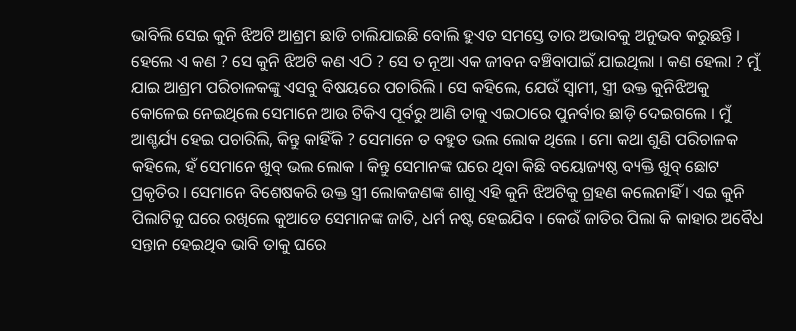ଭାବିଲି ସେଇ କୁନି ଝିଅଟି ଆଶ୍ରମ ଛାଡି ଚାଲିଯାଇଛି ବୋଲି ହୁଏତ ସମସ୍ତେ ତାର ଅଭାବକୁ ଅନୁଭବ କରୁଛନ୍ତି । ହେଲେ ଏ କଣ ? ସେ କୁନି ଝିଅଟି କଣ ଏଠି ? ସେ ତ ନୂଆ ଏକ ଜୀବନ ବଞ୍ଚିବାପାଇଁ ଯାଇଥିଲା । କଣ ହେଲା ? ମୁଁ ଯାଇ ଆଶ୍ରମ ପରିଚାଳକଙ୍କୁ ଏସବୁ ବିଷୟରେ ପଚାରିଲି । ସେ କହିଲେ, ଯେଉଁ ସ୍ୱାମୀ, ସ୍ତ୍ରୀ ଉକ୍ତ କୁନିଝିଅକୁ କୋଳେଇ ନେଇଥିଲେ ସେମାନେ ଆଉ ଟିକିଏ ପୂର୍ବରୁ ଆଣି ତାକୁ ଏଇଠାରେ ପୁନର୍ବାର ଛାଡ଼ି ଦେଇଗଲେ । ମୁଁ ଆଶ୍ଚର୍ଯ୍ୟ ହେଇ ପଚାରିଲି, କିନ୍ତୁ କାହିଁକି ? ସେମାନେ ତ ବହୁତ ଭଲ ଲୋକ ଥିଲେ । ମୋ କଥା ଶୁଣି ପରିଚାଳକ କହିଲେ, ହଁ ସେମାନେ ଖୁବ୍ ଭଲ ଲୋକ । କିନ୍ତୁ ସେମାନଙ୍କ ଘରେ ଥିବା କିଛି ବୟୋଜ୍ୟଷ୍ଠ ବ୍ୟକ୍ତି ଖୁବ୍ ଛୋଟ ପ୍ରକୃତିର । ସେମାନେ ବିଶେଷକରି ଉକ୍ତ ସ୍ତ୍ରୀ ଲୋକଜଣଙ୍କ ଶାଶୁ ଏହି କୁନି ଝିଅଟିକୁ ଗ୍ରହଣ କଲେନାହିଁ । ଏଇ କୁନି ପିଲାଟିକୁ ଘରେ ରଖିଲେ କୁଆଡେ ସେମାନଙ୍କ ଜାତି, ଧର୍ମ ନଷ୍ଟ ହେଇଯିବ । କେଉଁ ଜାତିର ପିଲା କି କାହାର ଅବୈଧ ସନ୍ତାନ ହେଇଥିବ ଭାବି ତାକୁ ଘରେ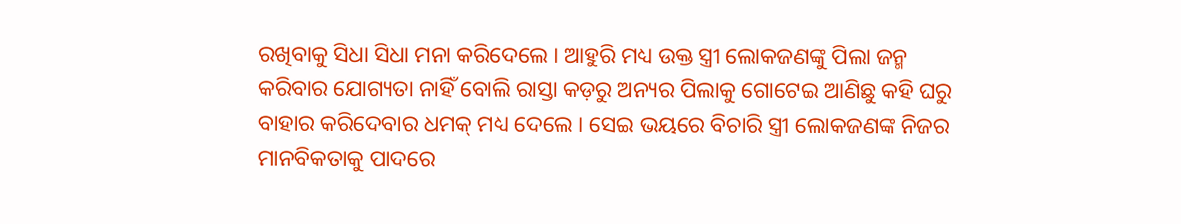ରଖିବାକୁ ସିଧା ସିଧା ମନା କରିଦେଲେ । ଆହୁରି ମଧ୍ୟ ଉକ୍ତ ସ୍ତ୍ରୀ ଲୋକଜଣଙ୍କୁ ପିଲା ଜନ୍ମ କରିବାର ଯୋଗ୍ୟତା ନାହିଁ ବୋଲି ରାସ୍ତା କଡ଼ରୁ ଅନ୍ୟର ପିଲାକୁ ଗୋଟେଇ ଆଣିଛୁ କହି ଘରୁ ବାହାର କରିଦେବାର ଧମକ୍ ମଧ୍ୟ ଦେଲେ । ସେଇ ଭୟରେ ବିଚାରି ସ୍ତ୍ରୀ ଲୋକଜଣଙ୍କ ନିଜର ମାନବିକତାକୁ ପାଦରେ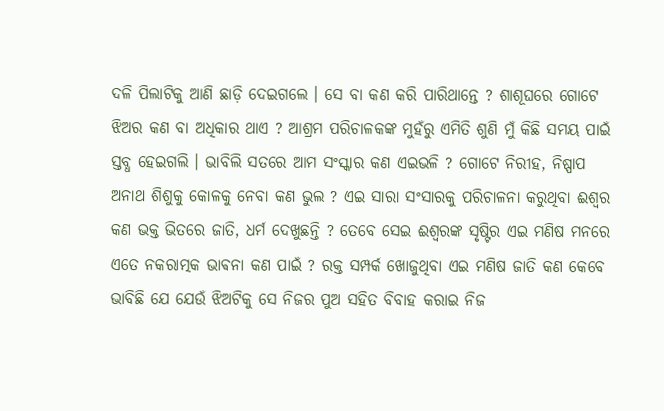ଦଳି ପିଲାଟିକୁ ଆଣି ଛାଡ଼ି ଦେଇଗଲେ । ସେ ବା କଣ କରି ପାରିଥାନ୍ତେ ? ଶାଶୂଘରେ ଗୋଟେ ଝିଅର କଣ ବା ଅଧିକାର ଥାଏ ? ଆଶ୍ରମ ପରିଚାଳକଙ୍କ ମୁହଁରୁ ଏମିତି ଶୁଣି ମୁଁ କିଛି ସମୟ ପାଇଁ ସ୍ତବ୍ଧ ହେଇଗଲି । ଭାବିଲି ସତରେ ଆମ ସଂସ୍କାର କଣ ଏଇଭଳି ? ଗୋଟେ ନିରୀହ, ନିଷ୍ପାପ ଅନାଥ ଶିଶୁକୁ କୋଳକୁ ନେବା କଣ ଭୁଲ ? ଏଇ ସାରା ସଂସାରକୁ ପରିଚାଳନା କରୁଥିବା ଈଶ୍ୱର କଣ ଭକ୍ତ ଭିତରେ ଜାତି, ଧର୍ମ ଦେଖୁଛନ୍ତି ? ତେବେ ସେଇ ଈଶ୍ୱରଙ୍କ ସୃଷ୍ଟିର ଏଇ ମଣିଷ ମନରେ ଏତେ ନକରାତ୍ମକ ଭାଵନା କଣ ପାଇଁ ? ରକ୍ତ ସମ୍ପର୍କ ଖୋଜୁଥିବା ଏଇ ମଣିଷ ଜାତି କଣ କେବେ ଭାବିଛି ଯେ ଯେଉଁ ଝିଅଟିକୁ ସେ ନିଜର ପୁଅ ସହିତ ବିବାହ କରାଇ ନିଜ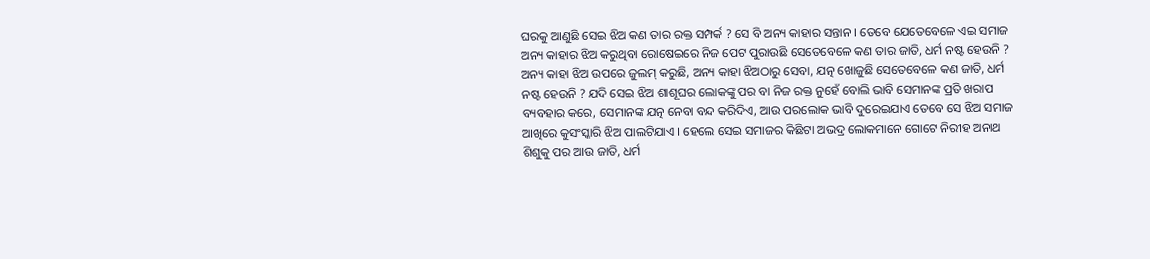ଘରକୁ ଆଣୁଛି ସେଇ ଝିଅ କଣ ତାର ରକ୍ତ ସମ୍ପର୍କ ? ସେ ବି ଅନ୍ୟ କାହାର ସନ୍ତାନ । ତେବେ ଯେତେବେଳେ ଏଇ ସମାଜ ଅନ୍ୟ କାହାର ଝିଅ କରୁଥିବା ରୋଷେଇରେ ନିଜ ପେଟ ପୁରାଉଛି ସେତେବେଳେ କଣ ତାର ଜାତି, ଧର୍ମ ନଷ୍ଟ ହେଉନି ? ଅନ୍ୟ କାହା ଝିଅ ଉପରେ ଜୁଲମ୍ କରୁଛି, ଅନ୍ୟ କାହା ଝିଅଠାରୁ ସେବା, ଯତ୍ନ ଖୋଜୁଛି ସେତେବେଳେ କଣ ଜାତି, ଧର୍ମ ନଷ୍ଟ ହେଉନି ? ଯଦି ସେଇ ଝିଅ ଶାଶୂଘର ଲୋକଙ୍କୁ ପର ବା ନିଜ ରକ୍ତ ନୁହେଁ ବୋଲି ଭାବି ସେମାନଙ୍କ ପ୍ରତି ଖରାପ ବ୍ୟବହାର କରେ, ସେମାନଙ୍କ ଯତ୍ନ ନେବା ବନ୍ଦ କରିଦିଏ, ଆଉ ପରଲୋକ ଭାବି ଦୁରେଇଯାଏ ତେବେ ସେ ଝିଅ ସମାଜ ଆଖିରେ କୁସଂସ୍କାରି ଝିଅ ପାଲଟିଯାଏ । ହେଲେ ସେଇ ସମାଜର କିଛିଟା ଅଭଦ୍ର ଲୋକମାନେ ଗୋଟେ ନିରୀହ ଅନାଥ ଶିଶୁକୁ ପର ଆଉ ଜାତି, ଧର୍ମ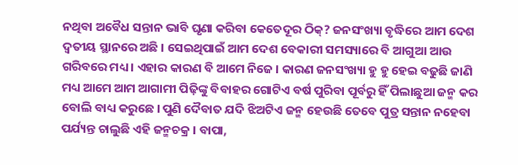ନଥିବା ଅବୈଧ ସନ୍ତାନ ଭାବି ଘୃଣା କରିବା କେତେଦୂର ଠିକ୍? ଜନସଂଖ୍ୟା ବୃଦ୍ଧିରେ ଆମ ଦେଶ ଦ୍ଵତୀୟ ସ୍ଥାନରେ ଅଛି । ସେଇଥିପାଇଁ ଆମ ଦେଶ ବେକାରୀ ସମସ୍ୟାରେ ବି ଆଗୁଆ ଆଉ ଗରିବରେ ମଧ୍ୟ । ଏହାର କାରଣ ବି ଆମେ ନିଜେ । କାରଣ ଜନସଂଖ୍ୟା ହୁ ହୁ ହେଇ ବଢୁଛି ଜାଣି ମଧ୍ୟ ଆମେ ଆମ ଆଗାମୀ ପିଢ଼ିଙ୍କୁ ବିବାହର ଗୋଟିଏ ବର୍ଷ ପୁରିବା ପୂର୍ବରୁ ହିଁ ପିଲାଛୁଆ ଜନ୍ମ କର ବୋଲି ବାଧ୍ୟ କରୁଛେ । ପୁଣି ଦୈବାତ ଯଦି ଝିଅଟିଏ ଜନ୍ମ ହେଉଛି ତେବେ ପୁତ୍ର ସନ୍ତାନ ନହେବା ପର୍ଯ୍ୟନ୍ତ ଚାଲୁଛି ଏହି ଜନ୍ମଚକ୍ର । ବାପା,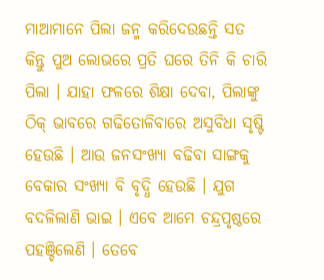ମାଆମାନେ ପିଲା ଜନ୍ମ କରିଦେଉଛନ୍ତି ସତ କିନ୍ତୁ ପୁଅ ଲୋଭରେ ପ୍ରତି ଘରେ ତିନି କି ଚାରି ପିଲା । ଯାହା ଫଳରେ ଶିକ୍ଷା ଦେବା, ପିଲାଙ୍କୁ ଠିକ୍ ଭାବରେ ଗଢିତୋଳିବାରେ ଅସୁବିଧା ସୃଷ୍ଟି ହେଉଛି । ଆଉ ଜନସଂଖ୍ୟା ବଢିବା ସାଙ୍ଗକୁ ବେକାର ସଂଖ୍ୟା ବି ବୃଦ୍ଧି ହେଉଛି । ଯୁଗ ବଦଳିଲାଣି ଭାଇ । ଏବେ ଆମେ ଚନ୍ଦ୍ରପୃଷ୍ଠରେ ପହଞ୍ଚିଲେଣି । ତେବେ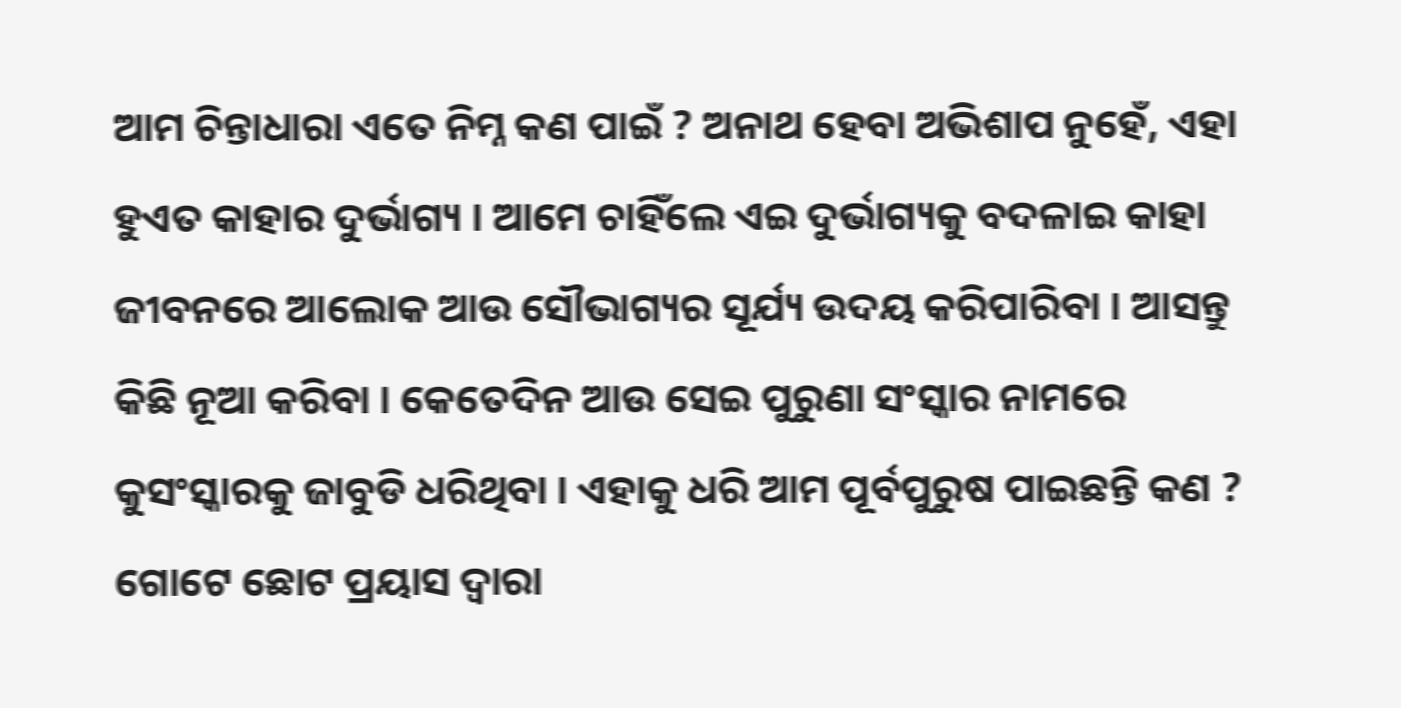ଆମ ଚିନ୍ତାଧାରା ଏତେ ନିମ୍ନ କଣ ପାଇଁ ? ଅନାଥ ହେବା ଅଭିଶାପ ନୁହେଁ, ଏହା ହୁଏତ କାହାର ଦୁର୍ଭାଗ୍ୟ । ଆମେ ଚାହିଁଲେ ଏଇ ଦୁର୍ଭାଗ୍ୟକୁ ବଦଳାଇ କାହା ଜୀବନରେ ଆଲୋକ ଆଉ ସୌଭାଗ୍ୟର ସୂର୍ଯ୍ୟ ଉଦୟ କରିପାରିବା । ଆସନ୍ତୁ କିଛି ନୂଆ କରିବା । କେତେଦିନ ଆଉ ସେଇ ପୁରୁଣା ସଂସ୍କାର ନାମରେ କୁସଂସ୍କାରକୁ ଜାବୁଡି ଧରିଥିବା । ଏହାକୁ ଧରି ଆମ ପୂର୍ବପୁରୁଷ ପାଇଛନ୍ତି କଣ ? ଗୋଟେ ଛୋଟ ପ୍ରୟାସ ଦ୍ୱାରା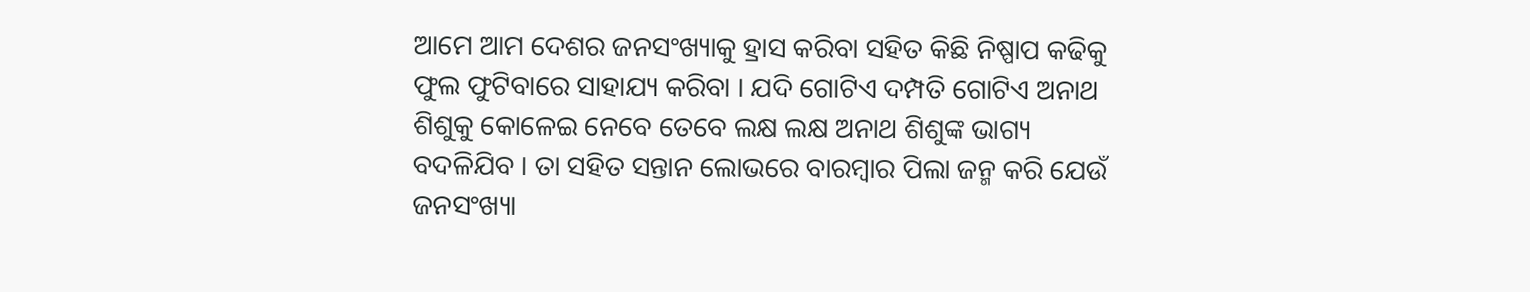ଆମେ ଆମ ଦେଶର ଜନସଂଖ୍ୟାକୁ ହ୍ରାସ କରିବା ସହିତ କିଛି ନିଷ୍ପାପ କଢିକୁ ଫୁଲ ଫୁଟିବାରେ ସାହାଯ୍ୟ କରିବା । ଯଦି ଗୋଟିଏ ଦମ୍ପତି ଗୋଟିଏ ଅନାଥ ଶିଶୁକୁ କୋଳେଇ ନେବେ ତେବେ ଲକ୍ଷ ଲକ୍ଷ ଅନାଥ ଶିଶୁଙ୍କ ଭାଗ୍ୟ ବଦଳିଯିବ । ତା ସହିତ ସନ୍ତାନ ଲୋଭରେ ବାରମ୍ବାର ପିଲା ଜନ୍ମ କରି ଯେଉଁ ଜନସଂଖ୍ୟା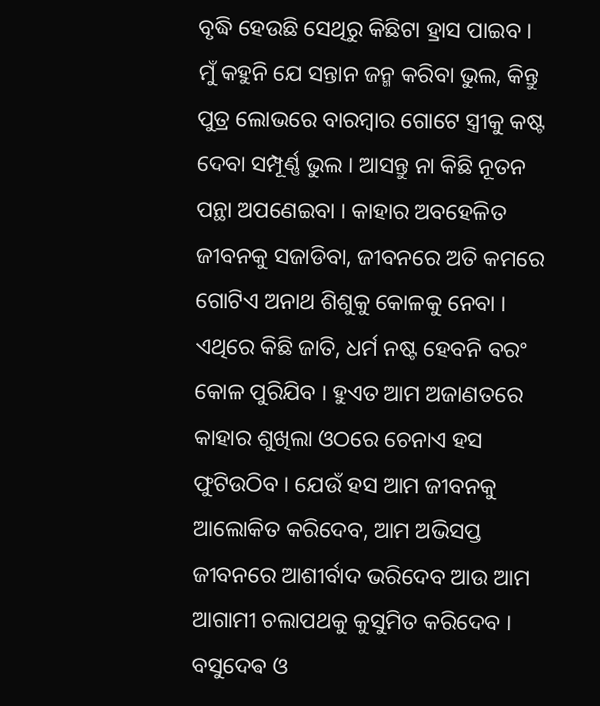ବୃଦ୍ଧି ହେଉଛି ସେଥିରୁ କିଛିଟା ହ୍ରାସ ପାଇବ । ମୁଁ କହୁନି ଯେ ସନ୍ତାନ ଜନ୍ମ କରିବା ଭୁଲ, କିନ୍ତୁ ପୁତ୍ର ଲୋଭରେ ବାରମ୍ବାର ଗୋଟେ ସ୍ତ୍ରୀକୁ କଷ୍ଟ ଦେବା ସମ୍ପୂର୍ଣ୍ଣ ଭୁଲ । ଆସନ୍ତୁ ନା କିଛି ନୂତନ ପନ୍ଥା ଅପଣେଇବା । କାହାର ଅବହେଳିତ ଜୀବନକୁ ସଜାଡିବା, ଜୀବନରେ ଅତି କମରେ ଗୋଟିଏ ଅନାଥ ଶିଶୁକୁ କୋଳକୁ ନେବା । ଏଥିରେ କିଛି ଜାତି, ଧର୍ମ ନଷ୍ଟ ହେବନି ବରଂ କୋଳ ପୁରିଯିବ । ହୁଏତ ଆମ ଅଜାଣତରେ କାହାର ଶୁଖିଲା ଓଠରେ ଚେନାଏ ହସ ଫୁଟିଉଠିବ । ଯେଉଁ ହସ ଆମ ଜୀବନକୁ ଆଲୋକିତ କରିଦେବ, ଆମ ଅଭିସପ୍ତ ଜୀବନରେ ଆଶୀର୍ବାଦ ଭରିଦେବ ଆଉ ଆମ ଆଗାମୀ ଚଲାପଥକୁ କୁସୁମିତ କରିଦେବ । ବସୁଦେଵ ଓ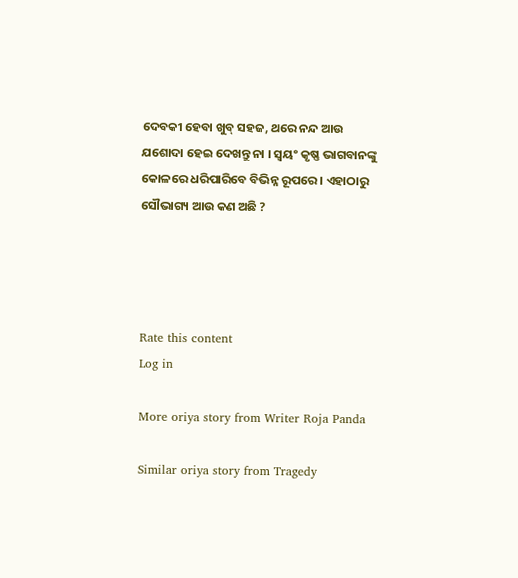ଦେବକୀ ହେବା ଖୁବ୍ ସହଜ, ଥରେ ନନ୍ଦ ଆଉ ଯଶୋଦା ହେଇ ଦେଖନ୍ତୁ ନା । ସ୍ୱୟଂ କୃଷ୍ଣ ଭାଗବାନଙ୍କୁ କୋଳରେ ଧରିପାରିବେ ବିଭିନ୍ନ ରୂପରେ । ଏହାଠାରୁ ସୌଭାଗ୍ୟ ଆଉ କଣ ଅଛି ?




Rate this content
Log in

More oriya story from Writer Roja Panda

Similar oriya story from Tragedy